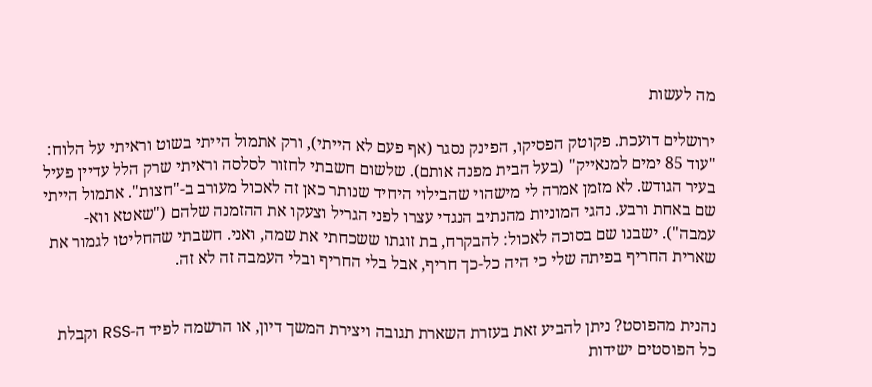מה לעשות

ירושלים דועכת. פקוטק הפסיקו, הפינק נסגר (אף פעם לא הייתי), ורק אתמול הייתי בשוט וראיתי על הלוח: "עוד 85 ימים למנאייק" (בעל הבית מפנה אותם). שלשום חשבתי לחזור לסלסה וראיתי שרק הלל עדיין פעיל בעיר הגודש. לא מזמן אמרה לי מישהוי שהבילוי היחיד שנותר כאן זה לאכול מעורב ב-"חצות". אתמול הייתי שם באחת ורבע. נהגי המוניות מהנתיב הנגדי עצרו לפני הגריל וצעקו את ההזמנה שלהם ("שאטא ווא-עמבה"). ישבנו שם בסוכה לאכול: להבקרח, בת זוגתו ששכחתי את שמה, ואני. חשבתי שהחליטו לגמור את שארית החריף בפיתה שלי כי היה כל-כך חריף, אבל בלי החריף ובלי העמבה זה לא זה.


נהנית מהפוסט? ניתן להביע זאת בעזרת השארת תגובה ויצירת המשך דיון, או הרשמה לפיד ה-RSS וקבלת כל הפוסטים ישידות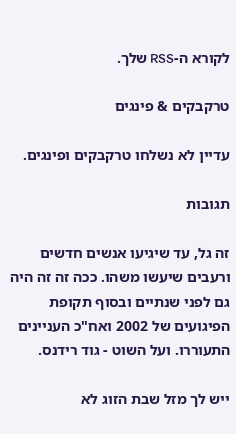לקורא ה-RSS שלך.

טרקבקים & פינגים

עדיין לא נשלחו טרקבקים ופינגים.

תגובות

זה גל, עד שיגיעו אנשים חדשים ורעבים שיעשו משהו. ככה זה זה היה גם לפני שנתיים ובסוף תקופת הפיגועים של 2002 ואח"כ העניינים התעוררו. ועל השוט - גוד רידנס.

ייש לך מזל שבת הזוג לא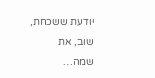יודעת ששכחת, שוב, את שמה…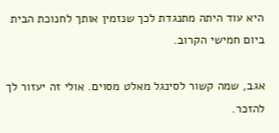היא עוד היתה מתנגדת לכך שנזמין אותך לחנוכת הבית ביום חמישי הקרוב.

אגב, שמה קשור לסינגל מאלט מסוים. אולי זה יעזור לך להזכר.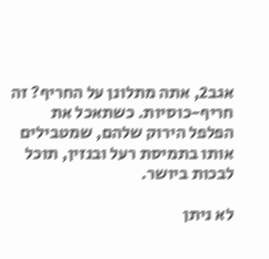אגב2, אתה מתלונן על החריף? זה חריף-כוסיות. כשתאכל את הפלפל הירוק שלהם, שמטבילים אותו בתמיסת רעל ובנזין, תוכל לבכות ביושר.

לא ניתן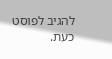להגיב לפוסט כעת.